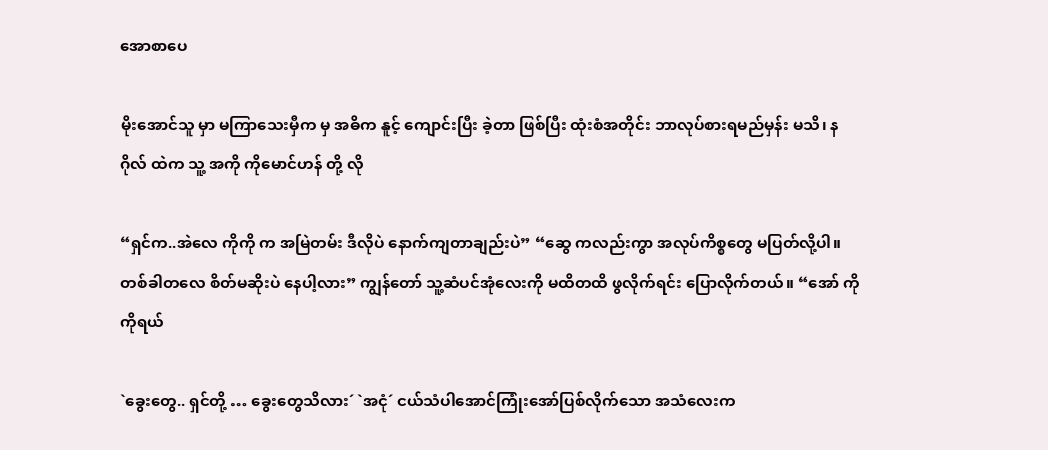အောစာပေ

မိုးအောင်သူ မှာ မကြာသေးမှီက မှ အဓိက နူင့် ကျောင်းပြီး ခဲ့တာ ဖြစ်ပြီး ထုံးစံအတိုင်း ဘာလုပ်စားရမည်မှန်း မသိ၊ နဂိုလ် ထဲက သူ့ အကို ကိုမောင်ဟန် တို့ လို

“ရှင်က..အဲလေ ကိုကို က အမြဲတမ်း ဒီလိုပဲ နောက်ကျတာချည်းပဲ” “ဆွေ ကလည်းကွာ အလုပ်ကိစ္စတွေ မပြတ်လို့ပါ။ တစ်ခါတလေ စိတ်မဆိုးပဲ နေပါ့လား” ကျွန်တော် သူ့ဆံပင်အုံလေးကို မထိတထိ ဖွလိုက်ရင်း ပြောလိုက်တယ်။ “အော် ကိုကိုရယ်

`ခွေးတွေ.. ရှင်တို့ … ခွေးတွေသိလား´ `အငုံ´ ငယ်သံပါအောင်ကြုံးအော်ပြစ်လိုက်သော အသံလေးက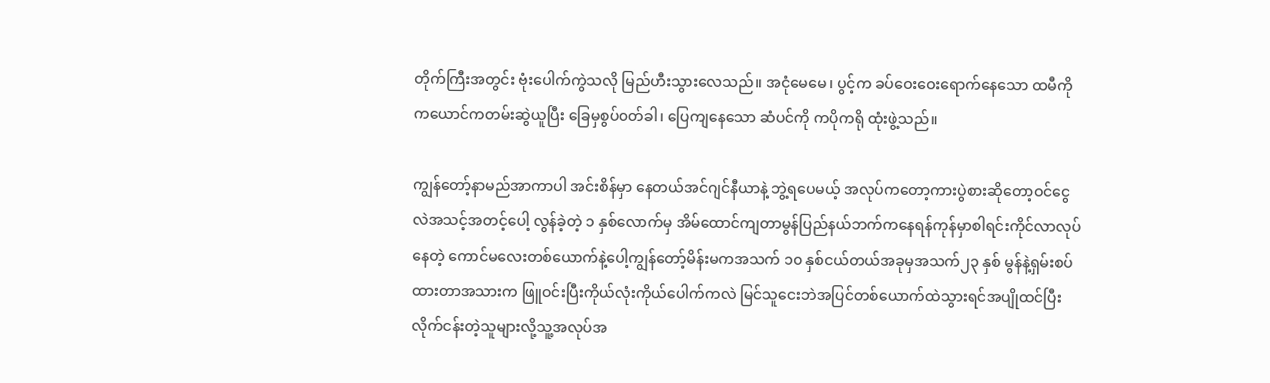တိုက်ကြီးအတွင်း ဗုံးပေါက်ကွဲသလို မြည်ဟီးသွားလေသည်။ အငုံမေမေ၊ ပွင့်က ခပ်ဝေးဝေးရောက်နေသော ထမီကို ကယောင်ကတမ်းဆွဲယူပြီး ခြေမှစွပ်၀တ်ခါ၊ ပြေကျနေသော ဆံပင်ကို ကပိုကရို ထုံးဖွဲ့သည်။

ကျွန်တော့်နာမည်အာကာပါ အင်းစိန်မှာ နေတယ်အင်ဂျင်နီယာနဲ့ ဘွဲ့ရပေမယ့် အလုပ်ကတော့ကားပွဲစားဆိုတော့ဝင်ငွေလဲအသင့်အတင့်ပေါ့ လွန်ခဲ့တဲ့ ၁ နှစ်လောက်မှ အိမ်ထောင်ကျတာမွန်ပြည်နယ်ဘက်ကနေရန်ကုန်မှာစါရင်းကိုင်လာလုပ်နေတဲ့ ကောင်မလေးတစ်ယောက်နဲ့ပေါ့ကျွန်တော့်မိန်းမကအသက် ၁၀ နှစ်ငယ်တယ်အခုမှအသက်၂၃ နှစ် မွန်နဲ့ရှမ်းစပ်ထားတာအသားက ဖြူဝင်းပြီးကိုယ်လုံးကိုယ်ပေါက်ကလဲ မြင်သူငေးဘဲအပြင်တစ်ယောက်ထဲသွားရင်အပျိုထင်ပြီးလိုက်ငန်းတဲ့သူများလို့သူ့အလုပ်အ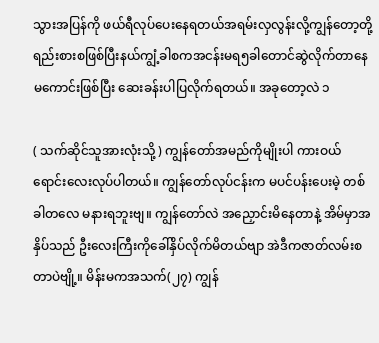သွားအပြန်ကို ဖယ်ရီလုပ်ပေးနေရတယ်အရမ်းလှလွန်းလို့ကျွန်တော့တို့ရည်းစားစဖြစ်ပြီးနယ်ကျွံ့ခါစကအငန်းမရ၅ခါတောင်ဆွဲလိုက်တာနေမကောင်းဖြစ်ပြီး ဆေးခန်းပါပြလိုက်ရတယ်။ အခုတော့လဲ ၁

( သက်ဆိုင်သူအားလုံးသို့ ) ကျွန်တော်အမည်ကိုမျိုးပါ ကားဝယ်ရောင်းလေးလုပ်ပါတယ်။ ကျွန်တော်လုပ်ငန်းက မပင်ပန်းပေးမဲ့ တစ်ခါတလေ မနားရဘူးဗျ။ ကျွန်တော်လဲ အညှောင်းမိနေတာနဲ့ အိမ်မှာအနှိပ်သည် ဦးလေးကြီးကိုခေါ်နှိပ်လိုက်မိတယ်ဗျာ အဲဒီကဇာတ်လမ်းစတာပဲဗျို့။ မိန်းမကအသက်(၂၇) ကျွန်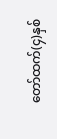တော်ထက်(၄)နှစ်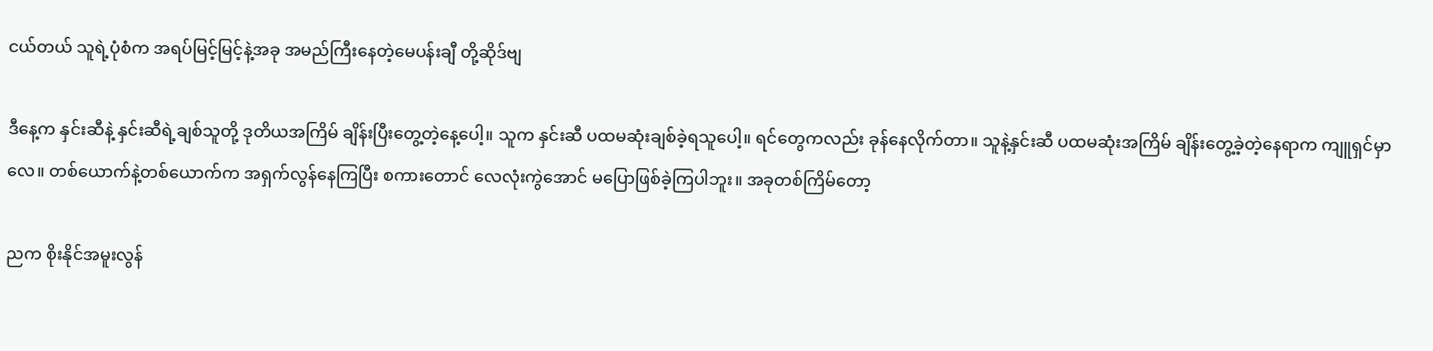ငယ်တယ် သူရဲ့ပုံစံက အရပ်မြင့်မြင့်နဲ့အခု အမည်ကြီးနေတဲ့မေပန်းချီ တို့ဆိုဒ်ဗျ

ဒီနေ့က နှင်းဆီနဲ့ နှင်းဆီရဲ့ချစ်သူတို့ ဒုတိယအကြိမ် ချိန်းပြီးတွေ့တဲ့နေ့ပေါ့။ သူက နှင်းဆီ ပထမဆုံးချစ်ခဲ့ရသူပေါ့။ ရင်တွေကလည်း ခုန်နေလိုက်တာ။ သူနဲ့နှင်းဆီ ပထမဆုံးအကြိမ် ချိန်းတွေ့ခဲ့တဲ့နေရာက ကျူရှင်မှာလေ။ တစ်ယောက်နဲ့တစ်ယောက်က အရှက်လွန်နေကြပြီး စကားတောင် လေလုံးကွဲအောင် မပြောဖြစ်ခဲ့ကြပါဘူး။ အခုတစ်ကြိမ်တော့

ညက စိုးနိုင်အမူးလွန်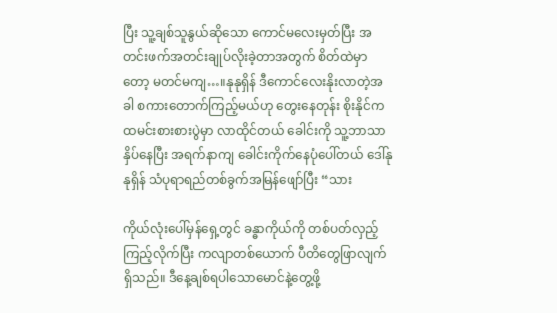ပြီး သူ့ချစ်သူနွယ်ဆိုသော ကောင်မလေးမှတ်ပြီး အတင်းဖက်အတင်းချုပ်လိုးခဲ့တာအတွက် စိတ်ထဲမှာတော့ မတင်မကျ…။နုနုရှိန် ဒီကောင်လေးနိုးလာတဲ့အခါ စကားတောက်ကြည့်မယ်ဟု တွေးနေတုန်း စိုးနိုင်က ထမင်းစားစားပွဲမှာ လာထိုင်တယ် ခေါင်းကို သူ့ဘာသာနှိပ်နေပြီး အရက်နာကျ ခေါင်းကိုက်နေပုံပေါ်တယ် ဒေါ်နုနုရှိန် သံပုရာရည်တစ်ခွက်အမြန်ဖျော်ပြီး “သား

ကိုယ်လုံးပေါ်မှန်ရှေ့တွင် ခန္ဓာကိုယ်ကို တစ်ပတ်လှည့်ကြည့်လိုက်ပြီး ကလျာတစ်ယောက် ပီတိတွေဖြာလျက်ရှိသည်။ ဒီနေ့ချစ်ရပါသောမောင်နဲ့တွေ့ဖို့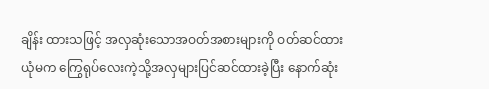ချိန်း ထားသဖြင့် အလှဆုံးသောအဝတ်အစားများကို ဝတ်ဆင်ထားယုံမက ကြွေရုပ်လေးကဲ့သို့အလှများပြင်ဆင်ထားခဲ့ပြီး နောက်ဆုံး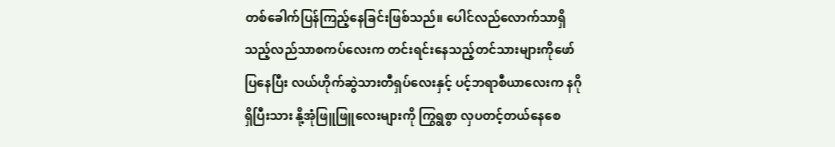တစ်ခေါက်ပြန်ကြည့်နေခြင်းဖြစ်သည်။ ပေါင်လည်လောက်သာရှိသည့်လည်သာစကပ်လေးက တင်းရင်းနေသည့်တင်သားများကိုဖော်ပြနေပြီး လယ်ဟိုက်ဆွဲသားတီရှပ်လေးနှင့် ပင့်ဘရာစီယာလေးက နဂိုရှိပြီးသား နို့အုံဖြူဖြူလေးများကို ကြွရွစွာ လှပတင့်တယ်နေစေ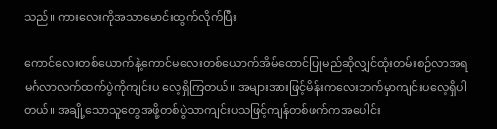သည်။ ကားလေးကိုအသာမောင်းထွက်လိုက်ပြီး

ကောင်လေးတစ်ယောက်နဲ့ကောင်မလေးတစ်ယောက်အိမ်ထောင်ပြုမည်ဆိုလျှင်ထုံးတမ်းစဉ်လာအရမင်္ဂလာလက်ထက်ပွဲကိုကျင်းပ လေ့ရှိကြတယ်။ အများအားဖြင့်မိန်းကလေးဘက်မှာကျင်းပလေ့ရှိပါတယ်။ အချို့သောသူတွေအဖို့တစ်ပွဲသာကျင်းပသဖြင့်ကျန်တစ်ဖက်ကအပေါင်း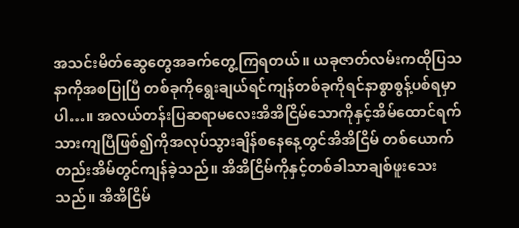အသင်းမိတ်ဆွေတွေအခက်တွေ့ကြရတယ်။ ယခုဇာတ်လမ်းကထိုပြသနာကိုအစပြုပြီ တစ်ခုကိုရွေးချယ်ရင်ကျန်တစ်ခုကိုရင်နာစွာစွန့်ပစ်ရမှာပါ…။ အလယ်တန်းပြဆရာမလေးအိအိငြိမ်သောကိုနှင့်အိမ်ထောင်ရက်သားကျပြီဖြစ်၍ကိုအလုပ်သွားချိန်စနေနေ့တွင်အိအိငြိမ် တစ်ယောက်တည်းအိမ်တွင်ကျန်ခဲ့သည်။ အိအိငြိမ်ကိုနှင့်တစ်ခါသာချစ်ဖူးသေးသည်။ အိအိငြိမ်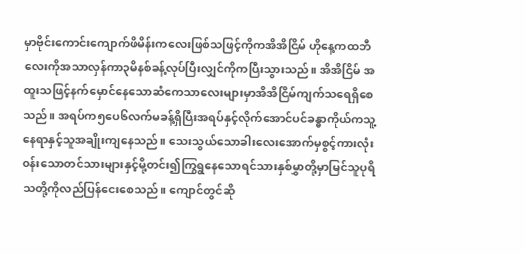မှာဗိုင်းကောင်းကျောက်ဖိမိန်းကလေးဖြစ်သဖြင့်ကိုကအိအိငြိမ် ဟိုနေ့ကထဘီလေးကိုအသာလှန်ကာ၃မိနစ်ခန့်လုပ်ပြီးလျှင်ကိုကပြီးသွားသည်။ အိအိငြိမ် အထူးသဖြင့်နက်မှောင်နေသောဆံကေသာလေးများမှာအိအိငြိမ်ကျက်သရေရှိစေသည်။ အရပ်က၅ပေ၆လက်မခန့်ရှိပြီးအရပ်နှင့်လိုက်အောင်ပင်ခန္ဓာကိုယ်ကသူ့နေရာနှင့်သူအချိုးကျနေသည်။ သေးသွယ်သောခါးလေးအောက်မှစွင့်ကားလုံး၀န်းသောတင်သားများနှင့်မို့တင်း၍ကြွရွနေသောရင်သားနှစ်မွှာတို့မှာမြင်သူပုရိသတို့ကိုလည်ပြန်ငေးစေသည်။ ကျောင်တွင်ဆို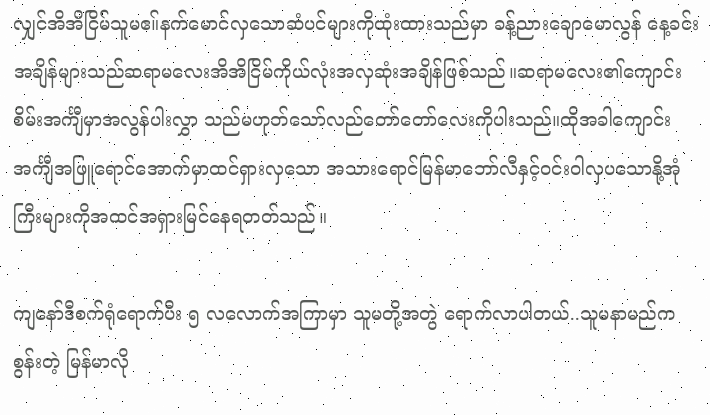လျှင်အိအိငြိမ်သူမဧ။်နက်မောင်လှသောဆံပင်များကိုထုံးထားသည်မှာ ခန့်ညားချောမောလွန် နေ့ခင်းအချိန်များသည်ဆရာမလေးအိအိငြိမ်ကိုယ်လုံးအလှဆုံးအချိန်ဖြစ်သည်။ဆရာမလေး၏ကျောင်းစိမ်းအင်္ကျီမှာအလွန်ပါးလွှာ သည်မဟုတ်သော်လည်တော်တော်လေးကိုပါးသည်။ထိုအခါကျောင်းအင်္ကျီအဖြူရောင်အောက်မှာထင်ရှားလှသော အသားရောင်မြန်မာဘော်လီနှင့်ဝင်းဝါလှပသောနို့အုံကြီးများကိုအထင်အရှားမြင်နေရတတ်သည်။

ကျနော်ဒီစက်ရုံရောက်ပီး ၅ လလောက်အကြာမှာ သူမတို့အတွဲ ရောက်လာပါတယ်..သူမနာမည်က စွန်းတဲ့ မြန်မာလို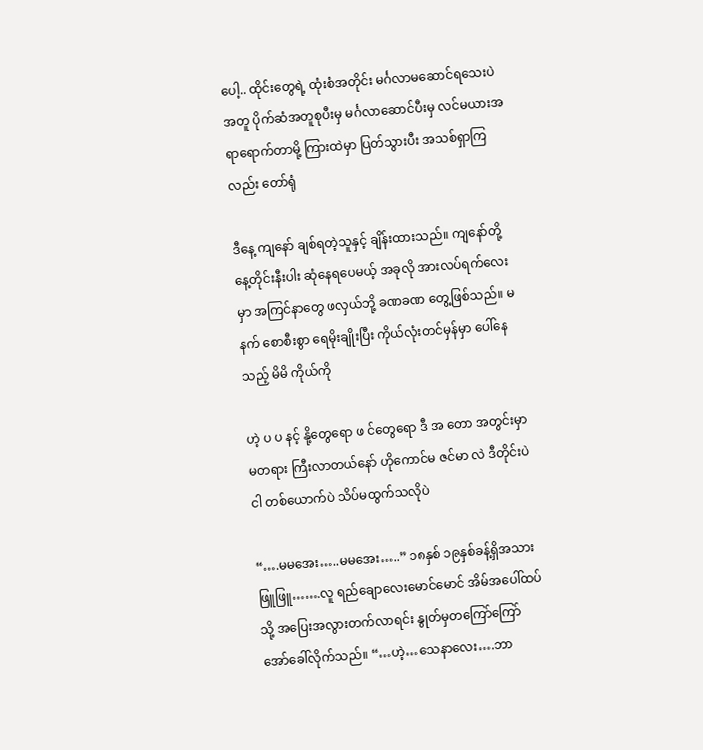ပေါ့.. ထိုင်းတွေရဲ့ ထုံးစံအတိုင်း မင်္ဂလာမဆောင်ရသေးပဲ အတူ ပိုက်ဆံအတူစုပီးမှ မင်္ဂလာဆောင်ပီးမှ လင်မယားအရာရောက်တာမို့ ကြားထဲမှာ ပြတ်သွားပီး အသစ်ရှာကြလည်း တော်ရုံ

ဒီနေ့ ကျနော် ချစ်ရတဲ့သူနှင့် ချိန်းထားသည်။ ကျနော်တို့ နေ့တိုင်းနီးပါး ဆုံနေရပေမယ့် အခုလို အားလပ်ရက်လေးမှာ အကြင်နာတွေ ဖလှယ်ဘို့ ခဏခဏ တွေ့ဖြစ်သည်။ မနက် စောစီးစွာ ရေမိုးချိုးပြီး ကိုယ်လုံးတင်မှန်မှာ ပေါ်နေသည့် မိမိ ကိုယ်ကို

ဟဲ့ ပ ပ နင့် နို့တွေရော ဖ င်တွေရော ဒီ အ တော အတွင်းမှာ မတရား ကြီးလာတယ်နော် ဟိုကောင်မ ဇင်မာ လဲ ဒီတိုင်းပဲ ငါ တစ်ယောက်ပဲ သိပ်မထွက်သလိုပဲ

“….မမအေး…..မမအေး…..” ၁၈နှစ် ၁၉နှစ်ခန့်ရှိအသားဖြူဖြူ…….လူ ရည်ချောလေးမောင်မောင် အိမ်အပေါ်ထပ်သို့ အပြေးအလွားတက်လာရင်း နွုတ်မှတကြော်ကြော်အော်ခေါ်လိုက်သည်။ “…ဟဲ့…သေနာလေး….ဘာ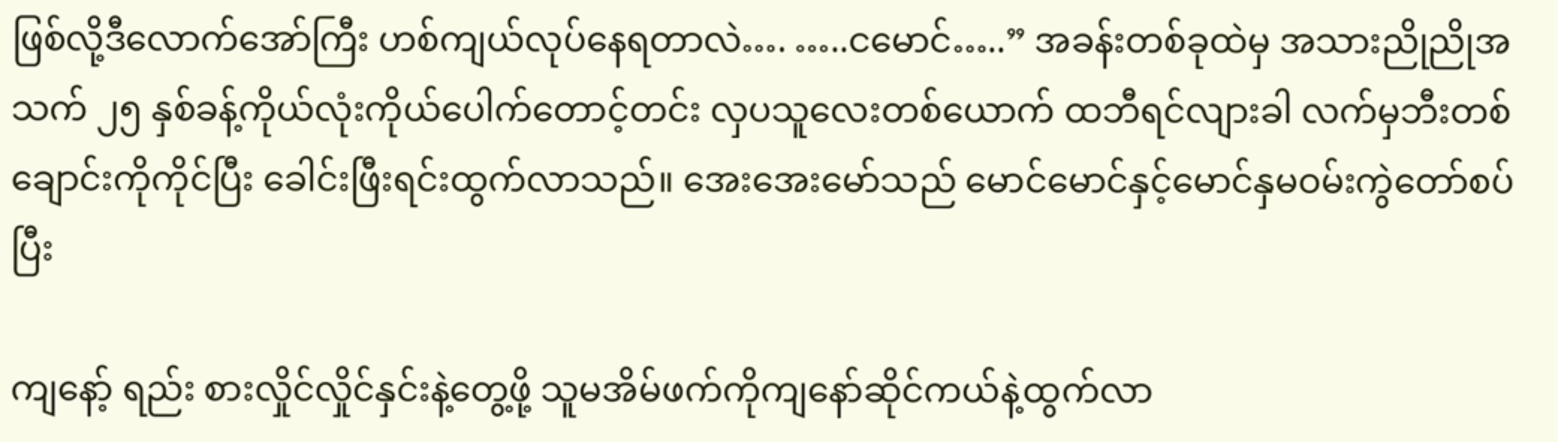ဖြစ်လို့ဒီလောက်အော်ကြီး ဟစ်ကျယ်လုပ်နေရတာလဲ…. …..ငမောင်…..” အခန်းတစ်ခုထဲမှ အသားညိုညိုအသက် ၂၅ နှစ်ခန့်ကိုယ်လုံးကိုယ်ပေါက်တောင့်တင်း လှပသူလေးတစ်ယောက် ထဘီရင်လျားခါ လက်မှဘီးတစ်ချောင်းကိုကိုင်ပြီး ခေါင်းဖြီးရင်းထွက်လာသည်။ အေးအေးမော်သည် မောင်မောင်နှင့်မောင်နှမဝမ်းကွဲတော်စပ်ပြီး

ကျနော့် ရည်း စားလှိုင်လှိုင်နှင်းနဲ့တွေ့ဖို့ သူမအိမ်ဖက်ကိုကျနော်ဆိုင်ကယ်နဲ့ထွက်လာ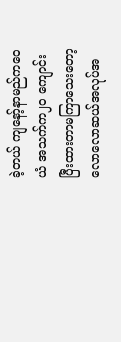ခဲ့တယ် ကျနော့်နာမည်ကဝေယံ အသက်က၂၀ ကျောင်းပြီးထားတာမကြာသေးတော့ လောလောဆယ်အလုပ်အ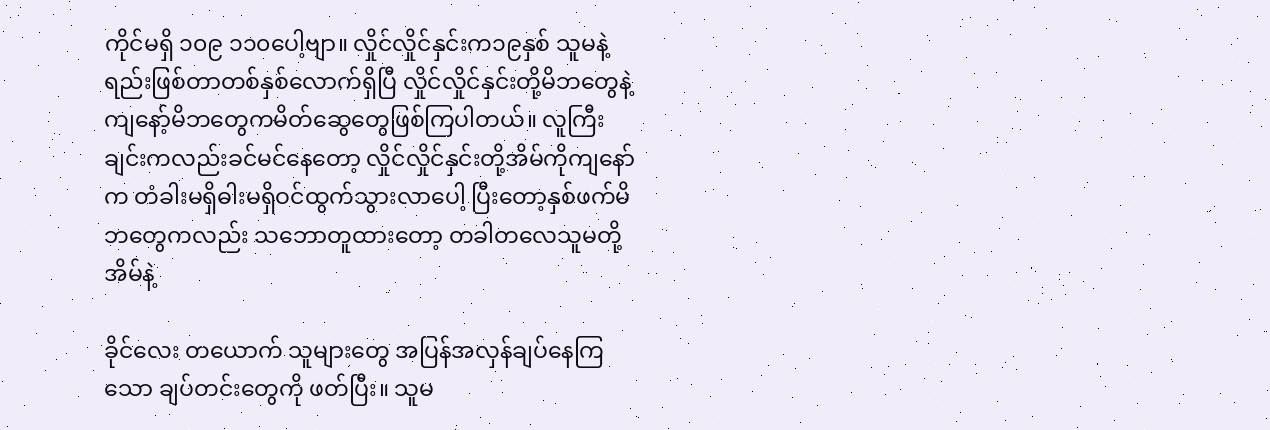ကိုင်မရှိ ၁၀၉ ၁၁၀ပေါ့ဗျာ။ လှိုင်လှိုင်နှင်းက၁၉နှစ် သူမနဲ့ရည်းဖြစ်တာတစ်နှစ်လောက်ရှိပြီ လှိုင်လှိုင်နှင်းတို့မိဘတွေနဲ့ ကျနော့်မိဘတွေကမိတ်ဆွေတွေဖြစ်ကြပါတယ်။ လူကြီးချင်းကလည်းခင်မင်နေတော့ လှိုင်လှိုင်နှင်းတို့အိမ်ကိုကျနော်က တံခါးမရှိဓါးမရှိဝင်ထွက်သွားလာပေါ့ ပြီးတော့နှစ်ဖက်မိဘတွေကလည်း သဘောတူထားတော့ တခါတလေသူမတို့အိမ်နဲ့

ခိုင်လေး တယောက် သူများတွေ အပြန်အလှန်ချပ်နေကြသော ချပ်တင်းတွေကို ဖတ်ပြီး။ သူမ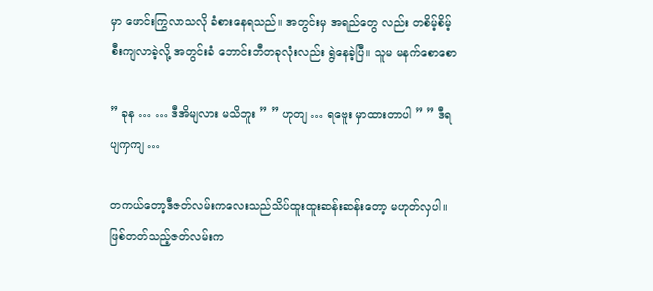မှာ ဖောင်းကြွလာသလို ခံစားနေရသည်။ အတွင်းမှ အရည်တွေ လည်း တစိမ့်စိမ့် စီးကျလာခဲ့လို့ အတွင်းခံ ဘောင်းဘီတခုလုံးလည်း ရွဲနေခဲ့ပြီ။ သူမ မနက်စောစော

” ခုန … … ဒီအိမျလား မသိဘူး ” ” ဟုတျ … ရဗေူး မှာထားတာပါ ” ” ဒီရပျကှကျ …

တကယ်တော့ဒီဇတ်လမ်းကလေးသည်သိပ်ထူးထူးဆန်းဆန်းတော့ မဟုတ်လှပါ။ဖြစ်တတ်သည့်ဇတ်လမ်းက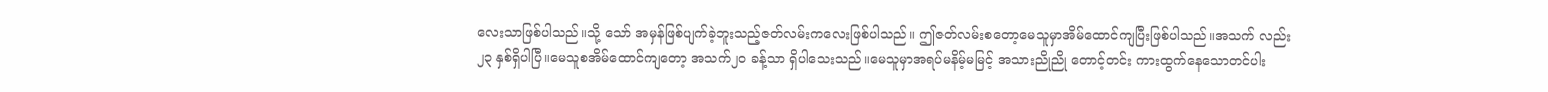လေးသာဖြစ်ပါသည်။သို့ သော် အမှန်ဖြစ်ပျက်ခဲ့ဘူးသည့်ဇတ်လမ်းကလေးဖြစ်ပါသည်။ ဤဇတ်လမ်းစတော့မေသူမှာအိမ်ထောင်ကျပြီးဖြစ်ပါသည်။အသက် လည်း ၂၃ နှစ်ရှိပါပြီ။မေသူစအိမ်ထောင်ကျတော့ အသက်၂၀ ခန့်သာ ရှိပါသေးသည်။မေသူမှာအရပ်မနိမ့်မမြင့် အသားညိုညို တောင့်တင်း ကားထွက်နေသောတင်ပါး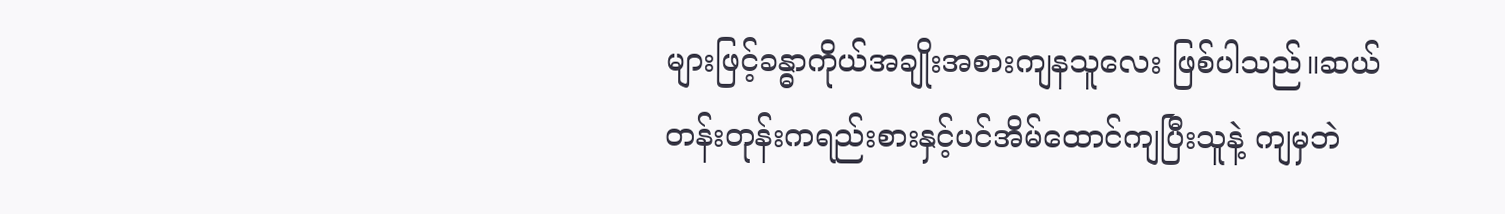များဖြင့်ခန္ဓာကိုယ်အချိုးအစားကျနသူလေး ဖြစ်ပါသည်။ဆယ်တန်းတုန်းကရည်းစားနှင့်ပင်အိမ်ထောင်ကျပြီးသူနဲ့ ကျမှဘဲ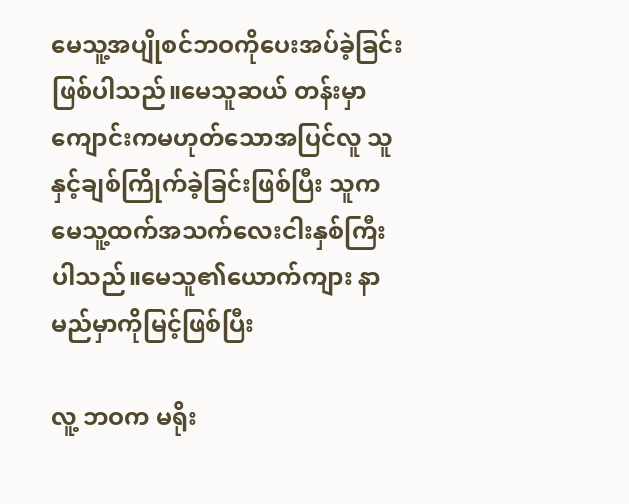မေသူ့အပျိုစင်ဘဝကိုပေးအပ်ခဲ့ခြင်းဖြစ်ပါသည်။မေသူဆယ် တန်းမှာကျောင်းကမဟုတ်သောအပြင်လူ သူနှင့်ချစ်ကြိုက်ခဲ့ခြင်းဖြစ်ပြီး သူကမေသူ့ထက်အသက်လေးငါးနှစ်ကြီးပါသည်။မေသူ၏ယောက်ကျား နာမည်မှာကိုမြင့်ဖြစ်ပြီး

လူ့ ဘဝက မရိုး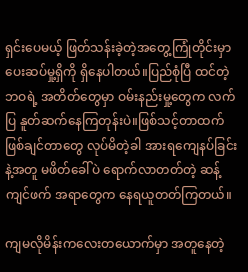ရှင်းပေမယ့် ဖြတ်သန်းခဲ့တဲ့အတွေ့ကြုံတိုင်းမှာ ပေးဆပ်မှု့ရှိကို ရှိနေပါတယ်။ပြည်စုံပြီ ထင်တဲ့ ဘဝရဲ့ အတိတ်တွေမှာ ဝမ်းနည်းမှု့တွေက လက်ပြ နူတ်ဆက်နေကြတုန်းပဲ။ဖြစ်သင့်တာထက် ဖြစ်ချင်တာတွေ လုပ်မိတဲ့ခါ အားရကျေနပ်ခြင်းနဲ့အတူ မဖိတ်ခေါ်ပဲ ရောက်လာတတ်တဲ့ ဆန့်ကျင်ဖက် အရာတွေက နေရယူတတ်ကြတယ်။

ကျမလိုမိန်းကလေးတယောက်မှာ အတူနေတဲ့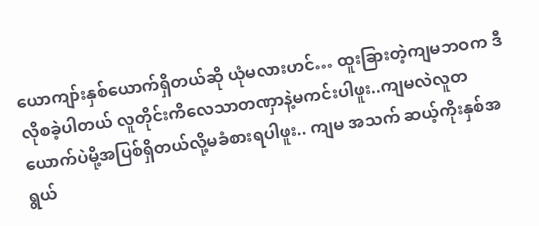ယောကျာ်းနှစ်ယောက်ရှိတယ်ဆို ယုံမလားဟင်… ထူးခြားတဲ့ကျမဘဝက ဒီလိုစခဲ့ပါတယ် လူတိုင်းကိလေသာတဏှာနဲ့မကင်းပါဖူး..ကျမလဲလူတယောက်ပဲမို့အပြစ်ရှိတယ်လို့မခံစားရပါဖူး.. ကျမ အသက် ဆယ့်ကိုးနှစ်အရွယ်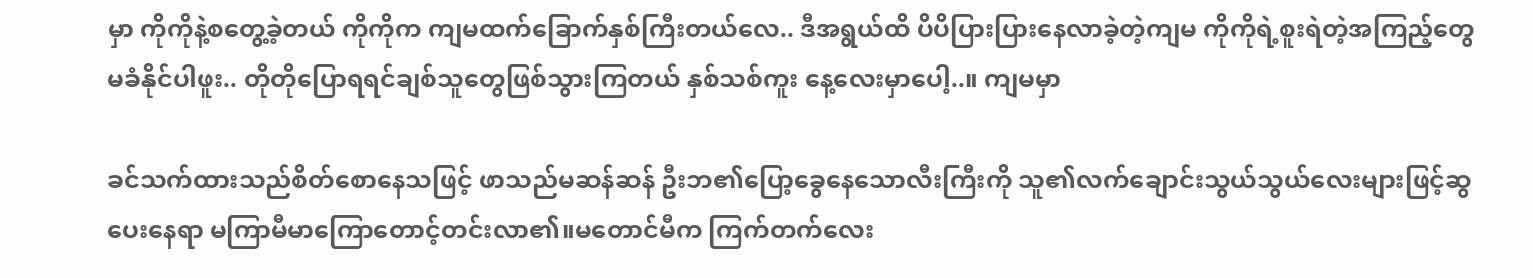မှာ ကိုကိုနဲ့စတွေ့ခဲ့တယ် ကိုကိုက ကျမထက်ခြောက်နှစ်ကြီးတယ်လေ.. ဒီအရွယ်ထိ ပိပိပြားပြားနေလာခဲ့တဲ့ကျမ ကိုကိုရဲ့စူးရဲတဲ့အကြည့်တွေမခံနိုင်ပါဖူး.. တိုတိုပြောရရင်ချစ်သူတွေဖြစ်သွားကြတယ် နှစ်သစ်ကူး နေ့လေးမှာပေါ့..။ ကျမမှာ

ခင်သက်ထားသည်စိတ်စောနေသဖြင့် ဖာသည်မဆန်ဆန် ဦးဘ၏ပြော့ခွေနေသောလီးကြီးကို သူ၏လက်ချောင်းသွယ်သွယ်လေးများဖြင့်ဆွပေးနေရာ မကြာမီမာကြောတောင့်တင်းလာ၏။မတောင်မီက ကြက်တက်လေး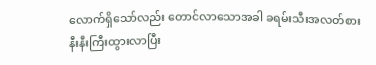လောက်ရှိသော်လည်း တောင်လာသောအခါ ခရမ်းသီးအလတ်စားနီးနီးကြီးထွားလာပြီး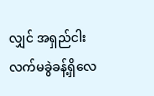လျှင် အရှည်ငါးလက်မခွဲခန့်ရှိလေ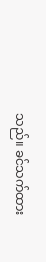သည်။ ခင်သက်ထား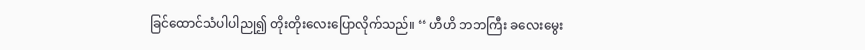ခြင်ထောင်သံပါပါညု၍ တိုးတိုးလေးပြောလိုက်သည်။ ‘‘ ဟီဟိ ဘဘကြီး ခလေးမွေး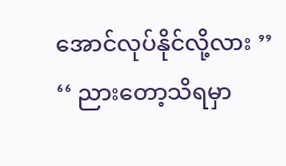အောင်လုပ်နိုင်လို့လား ’’ ‘‘ ညားတော့သိရမှာ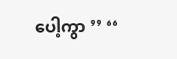ပေါ့ကွာ ’’ ‘‘